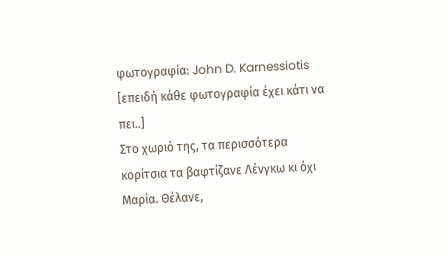φωτογραφία: John D. Karnessiotis
[επειδή κάθε φωτογραφία έχει κάτι να πει..]
Στο χωριό της, τα περισσότερα κορίτσια τα βαφτίζανε Λένγκω κι όχι Μαρία. Θέλανε,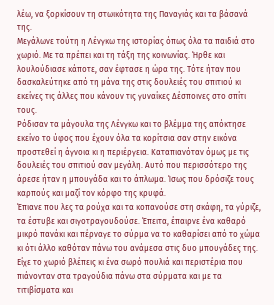λέω, να ξορκίσουν τη στωικότητα της Παναγιάς και τα βάσανά της.
Μεγάλωνε τούτη η Λένγκω της ιστορίας όπως όλα τα παιδιά στο χωριό. Με τα πρέπει και τη τάξη της κοινωνίας. Ήρθε και λουλούδιασε κάποτε, σαν έφτασε η ώρα της. Τότε ήταν που δασκαλεύτηκε από τη μάνα της στις δουλειές του σπιτιού κι εκείνες τις άλλες που κάνουν τις γυναίκες Δέσποινες στο σπίτι τους.
Ρόδισαν τα μάγουλα της Λένγκω και το βλέμμα της απόκτησε εκείνο το ύφος που έχουν όλα τα κορίτσια σαν στην εικόνα προστεθεί η άγνοια κι η περιέργεια. Καταπιανόταν όμως με τις δουλειές του σπιτιού σαν μεγάλη. Αυτό που περισσότερο της άρεσε ήταν η μπουγάδα και το άπλωμα. Ίσως που δρόσιζε τους καρπούς και μαζί τον κόρφο της κρυφά.
Έπιανε που λες τα ρούχα και τα κοπανούσε στη σκάφη, τα γύριζε, τα έστυβε και σιγοτραγουδούσε. Έπειτα, έπαιρνε ένα καθαρό μικρό πανάκι και πέρναγε το σύρμα να το καθαρίσει από το χώμα κι ότι άλλο καθόταν πάνω του ανάμεσα στις δυο μπουγάδες της. Είχε το χωριό βλέπεις κι ένα σωρό πουλιά και περιστέρια που πιάνονταν στα τραγούδια πάνω στα σύρματα και με τα τιτιβίσματα και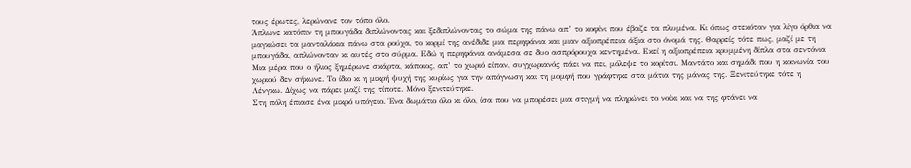τους έρωτες, λερώνανε τον τόπο όλο.
Άπλωνε κατόπιν τη μπουγάδα διπλώνοντας και ξεδιπλώνοντας το σώμα της πάνω απ’ το κοφίνι που έβαζε τα πλυμένα. Κι όπως στεκόταν για λίγο όρθια να μαγκώσει τα μανταλάκια πάνω στα ρούχα, το κορμί της ανέδιδε μια περηφάνια και μιαν αξιοπρέπεια άξια στο όνομά της. Θαρρείς τότε πως, μαζί με τη μπουγάδα, απλώνονταν κι αυτές στο σύρμα. Εδώ η περηφάνια ανάμεσα σε δυο ασπρόρουχα κεντημένα. Εκεί η αξιοπρέπεια κρυμμένη δίπλα στα σεντόνια
Μια μέρα που ο ήλιος ξημέρωνε σκάρτα, κάποιος, απ’ το χωριό είπαν, συγχωριανός πάει να πει, μόλεψε το κορίτσι. Μαντάτο και σημάδι που η κοινωνία του χωριού δεν σήκωνε. Το ίδιο κι η μικρή ψυχή της κυρίως για την απόγνωση και τη μομφή που γράφτηκε στα μάτια της μάνας της. Ξενιτεύτηκε τότε η Λένγκω. Δίχως να πάρει μαζί της τίποτε. Μόνο ξενιτεύτηκε.
Στη πόλη έπιασε ένα μικρό υπόγειο. Ένα δωμάτιο όλο κι όλο, ίσα που να μπορέσει μια στιγμή να πληρώνει το νοίκι και να της φτάνει να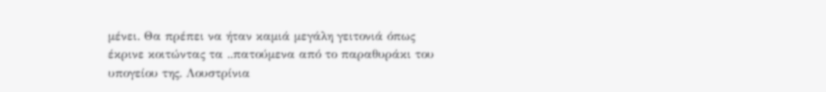μένει. Θα πρέπει να ήταν καμιά μεγάλη γειτονιά όπως έκρινε κοιτώντας τα ..πατούμενα από το παραθυράκι του υπογείου της. Λουστρίνια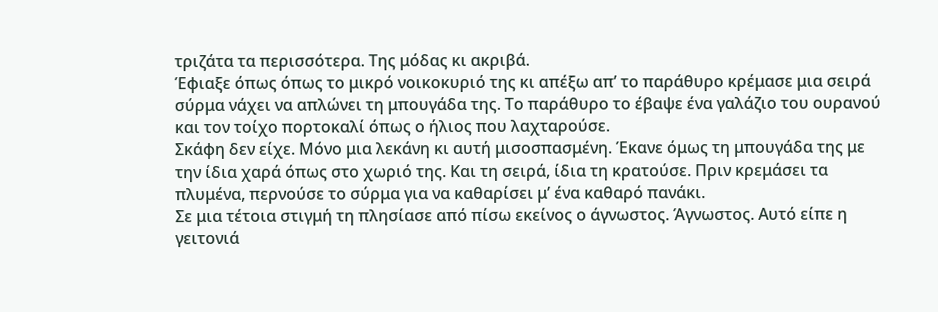τριζάτα τα περισσότερα. Της μόδας κι ακριβά.
Έφιαξε όπως όπως το μικρό νοικοκυριό της κι απέξω απ’ το παράθυρο κρέμασε μια σειρά σύρμα νάχει να απλώνει τη μπουγάδα της. Το παράθυρο το έβαψε ένα γαλάζιο του ουρανού και τον τοίχο πορτοκαλί όπως ο ήλιος που λαχταρούσε.
Σκάφη δεν είχε. Μόνο μια λεκάνη κι αυτή μισοσπασμένη. Έκανε όμως τη μπουγάδα της με την ίδια χαρά όπως στο χωριό της. Και τη σειρά, ίδια τη κρατούσε. Πριν κρεμάσει τα πλυμένα, περνούσε το σύρμα για να καθαρίσει μ’ ένα καθαρό πανάκι.
Σε μια τέτοια στιγμή τη πλησίασε από πίσω εκείνος ο άγνωστος. Άγνωστος. Αυτό είπε η γειτονιά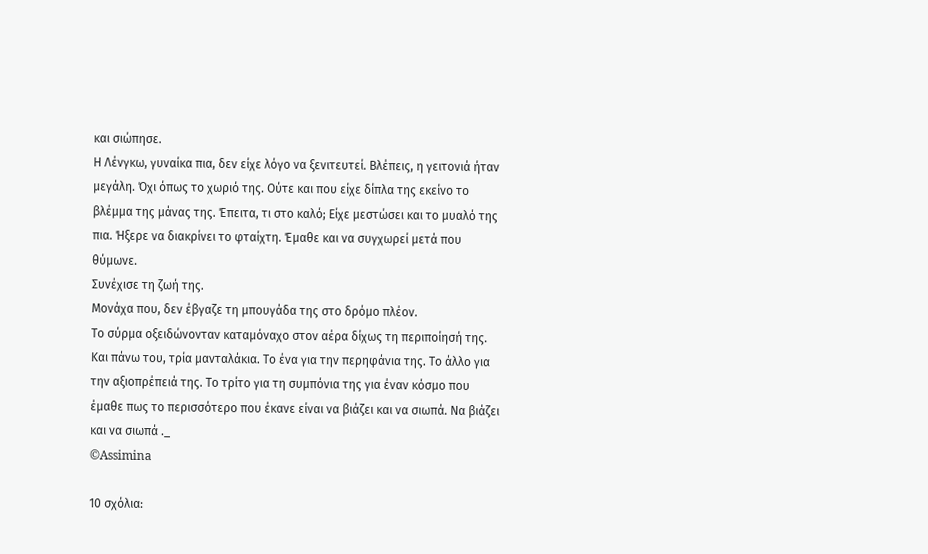και σιώπησε.
Η Λένγκω, γυναίκα πια, δεν είχε λόγο να ξενιτευτεί. Βλέπεις, η γειτονιά ήταν μεγάλη. Όχι όπως το χωριό της. Ούτε και που είχε δίπλα της εκείνο το βλέμμα της μάνας της. Έπειτα, τι στο καλό; Είχε μεστώσει και το μυαλό της πια. Ήξερε να διακρίνει το φταίχτη. Έμαθε και να συγχωρεί μετά που θύμωνε.
Συνέχισε τη ζωή της.
Μονάχα που, δεν έβγαζε τη μπουγάδα της στο δρόμο πλέον.
Το σύρμα οξειδώνονταν καταμόναχο στον αέρα δίχως τη περιποίησή της. Και πάνω του, τρία μανταλάκια. Το ένα για την περηφάνια της. Το άλλο για την αξιοπρέπειά της. Το τρίτο για τη συμπόνια της για έναν κόσμο που έμαθε πως το περισσότερο που έκανε είναι να βιάζει και να σιωπά. Να βιάζει και να σιωπά ._
©Assimina

10 σχόλια: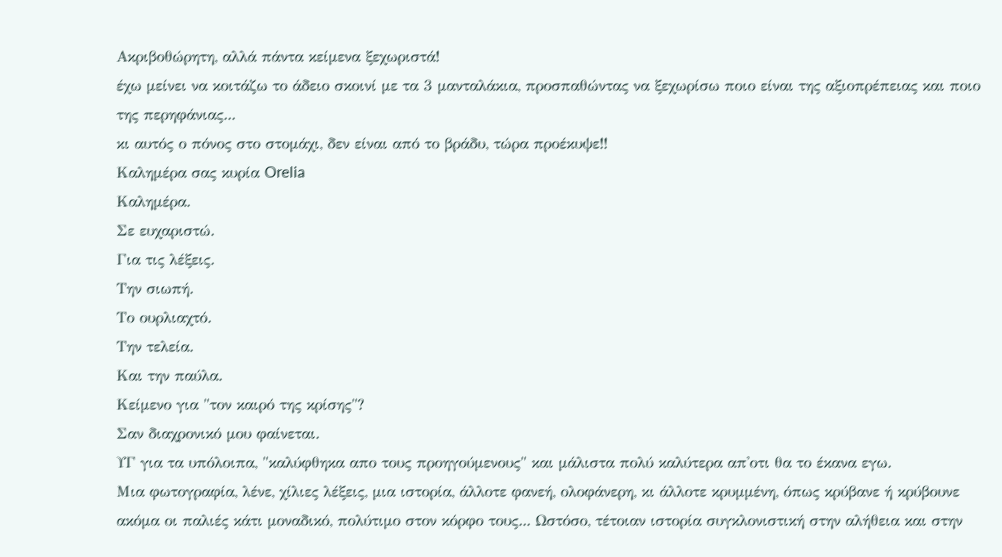Ακριβοθώρητη, αλλά πάντα κείμενα ξεχωριστά!
έχω μείνει να κοιτάζω το άδειο σκοινί με τα 3 μανταλάκια, προσπαθώντας να ξεχωρίσω ποιο είναι της αξιοπρέπειας και ποιο της περηφάνιας...
κι αυτός ο πόνος στο στομάχι, δεν είναι από το βράδυ, τώρα προέκυψε!!
Καλημέρα σας κυρία Orelia
Καλημέρα.
Σε ευχαριστώ.
Για τις λέξεις.
Την σιωπή.
Το ουρλιαχτό.
Την τελεία.
Και την παύλα.
Κείμενο για "τον καιρό της κρίσης"?
Σαν διαχρονικό μου φαίνεται.
ΥΓ για τα υπόλοιπα, "καλύφθηκα απο τους προηγούμενους" και μάλιστα πολύ καλύτερα απ'οτι θα το έκανα εγω.
Μια φωτογραφία, λένε, χίλιες λέξεις, μια ιστορία, άλλοτε φανεή, ολοφάνερη, κι άλλοτε κρυμμένη, όπως κρύβανε ή κρύβουνε ακόμα οι παλιές κάτι μοναδικό, πολύτιμο στον κόρφο τους... Ωστόσο, τέτοιαν ιστορία συγκλονιστική στην αλήθεια και στην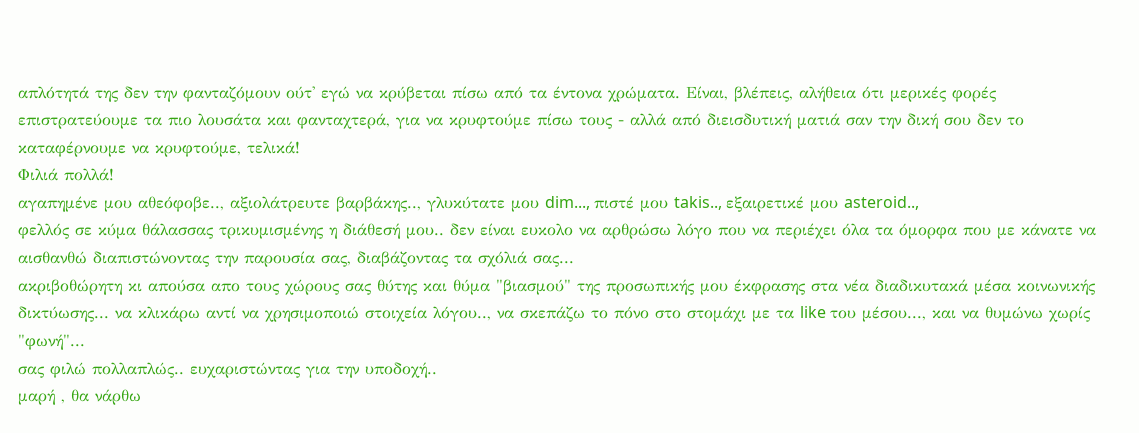απλότητά της δεν την φανταζόμουν ούτ' εγώ να κρύβεται πίσω από τα έντονα χρώματα. Είναι, βλέπεις, αλήθεια ότι μερικές φορές επιστρατεύουμε τα πιο λουσάτα και φανταχτερά, για να κρυφτούμε πίσω τους - αλλά από διεισδυτική ματιά σαν την δική σου δεν το καταφέρνουμε να κρυφτούμε, τελικά!
Φιλιά πολλά!
αγαπημένε μου αθεόφοβε.., αξιολάτρευτε βαρβάκης.., γλυκύτατε μου dim..., πιστέ μου takis.., εξαιρετικέ μου asteroid..,
φελλός σε κύμα θάλασσας τρικυμισμένης η διάθεσή μου.. δεν είναι ευκολο να αρθρώσω λόγο που να περιέχει όλα τα όμορφα που με κάνατε να αισθανθώ διαπιστώνοντας την παρουσία σας, διαβάζοντας τα σχόλιά σας...
ακριβοθώρητη κι απούσα απο τους χώρους σας θύτης και θύμα "βιασμού" της προσωπικής μου έκφρασης στα νέα διαδικυτακά μέσα κοινωνικής δικτύωσης... να κλικάρω αντί να χρησιμοποιώ στοιχεία λόγου.., να σκεπάζω το πόνο στο στομάχι με τα like του μέσου..., και να θυμώνω χωρίς "φωνή"...
σας φιλώ πολλαπλώς.. ευχαριστώντας για την υποδοχή..
μαρή , θα νάρθω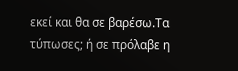εκεί και θα σε βαρέσω.Τα τύπωσες; ή σε πρόλαβε η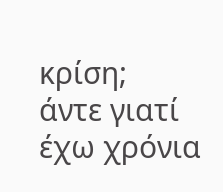κρίση;
άντε γιατί έχω χρόνια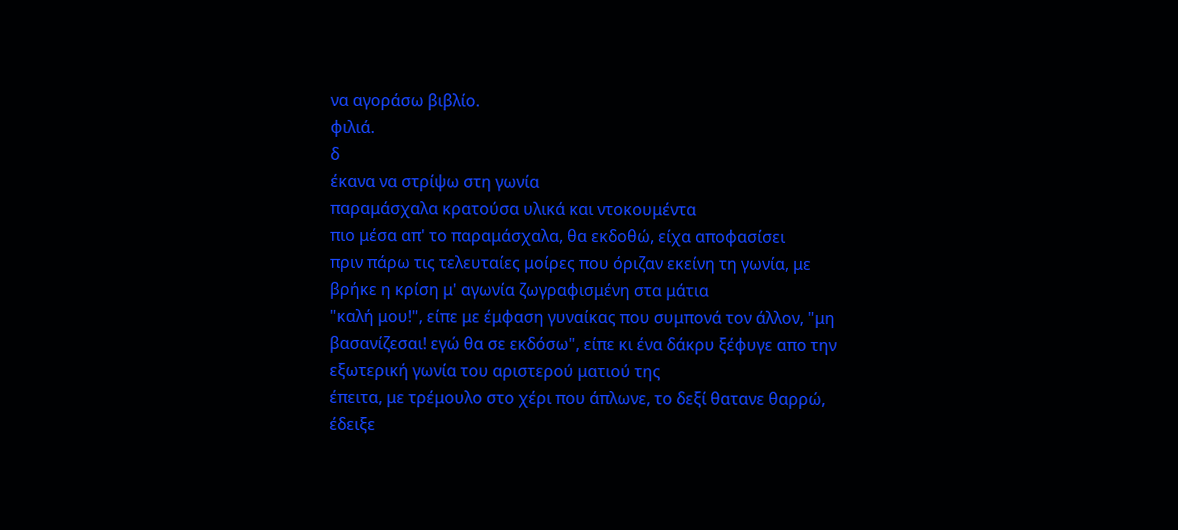να αγοράσω βιβλίο.
φιλιά.
δ
έκανα να στρίψω στη γωνία
παραμάσχαλα κρατούσα υλικά και ντοκουμέντα
πιο μέσα απ' το παραμάσχαλα, θα εκδοθώ, είχα αποφασίσει
πριν πάρω τις τελευταίες μοίρες που όριζαν εκείνη τη γωνία, με βρήκε η κρίση μ' αγωνία ζωγραφισμένη στα μάτια
"καλή μου!", είπε με έμφαση γυναίκας που συμπονά τον άλλον, "μη βασανίζεσαι! εγώ θα σε εκδόσω", είπε κι ένα δάκρυ ξέφυγε απο την εξωτερική γωνία του αριστερού ματιού της
έπειτα, με τρέμουλο στο χέρι που άπλωνε, το δεξί θατανε θαρρώ, έδειξε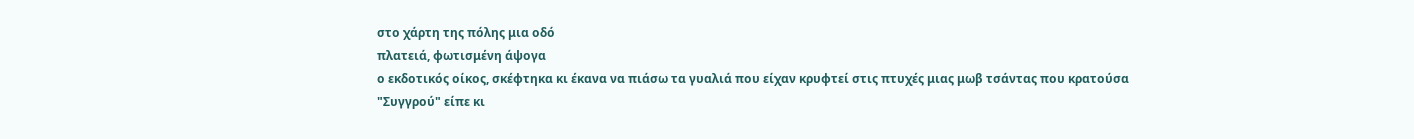στο χάρτη της πόλης μια οδό
πλατειά, φωτισμένη άψογα
ο εκδοτικός οίκος, σκέφτηκα κι έκανα να πιάσω τα γυαλιά που είχαν κρυφτεί στις πτυχές μιας μωβ τσάντας που κρατούσα
"Συγγρού" είπε κι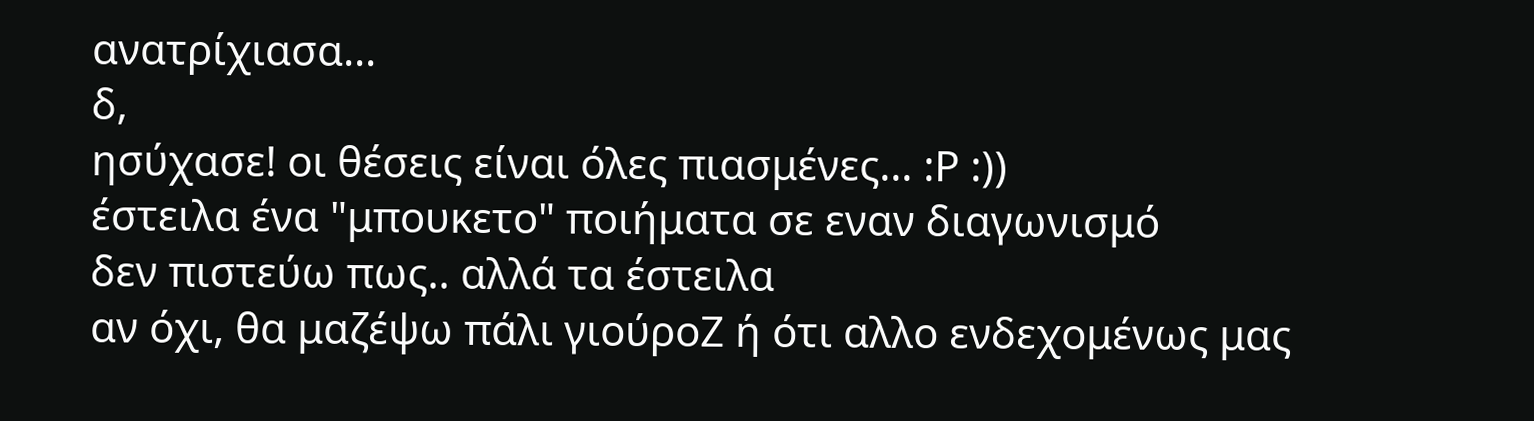ανατρίχιασα...
δ,
ησύχασε! οι θέσεις είναι όλες πιασμένες... :Ρ :))
έστειλα ένα "μπουκετο" ποιήματα σε εναν διαγωνισμό
δεν πιστεύω πως.. αλλά τα έστειλα
αν όχι, θα μαζέψω πάλι γιούροΖ ή ότι αλλο ενδεχομένως μας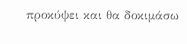προκύψει και θα δοκιμάσω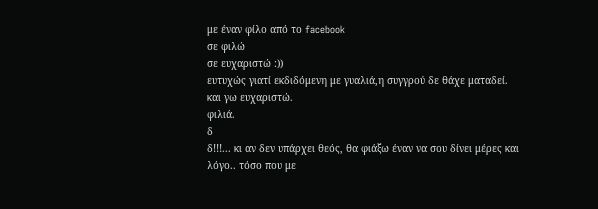με έναν φίλο από το facebook
σε φιλώ
σε ευχαριστώ :))
ευτυχώς γιατί εκδιδόμενη με γυαλιά,η συγγρού δε θάχε ματαδεί.
και γω ευχαριστώ.
φιλιά.
δ
δ!!!... κι αν δεν υπάρχει θεός, θα φιάξω έναν να σου δίνει μέρες και λόγο.. τόσο που με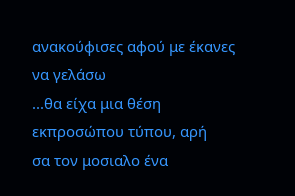ανακούφισες αφού με έκανες να γελάσω
...θα είχα μια θέση εκπροσώπου τύπου, αρή
σα τον μοσιαλο ένα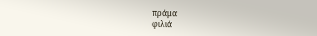πράμα
φιλιά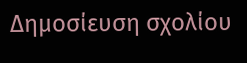Δημοσίευση σχολίου